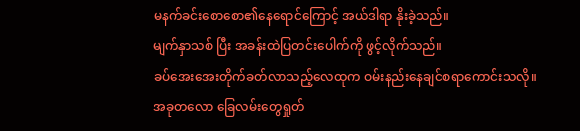မနက်ခင်းစောစော၏နေရောင်ကြောင့် အယ်ဒါရာ နိုးခဲ့သည်။
မျက်နှာသစ် ပြီး အခန်းထဲပြတင်းပေါက်ကို ဖွင့်လိုက်သည်။
ခပ်အေးအေးတိုက်ခတ်လာသည့်လေထုက ဝမ်းနည်းနေချင်စရာကောင်းသလို။
အခုတလော ခြေလမ်းတွေရှုတ်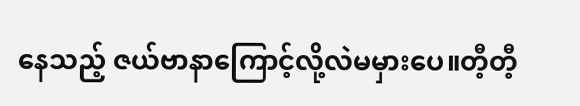နေသည့် ဇယ်ဗာနာကြောင့်လို့လဲမမှားပေ။တီ့တီ့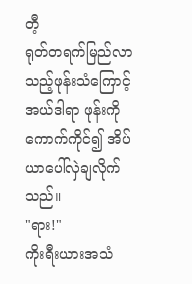တီ့
ရုတ်တရက်မြည်လာသည့်ဖုန်းသံကြောင့် အယ်ဒါရာ ဖုန်းကိုကောက်ကိုင်၍ အိပ်ယာပေါ်လှဲချလိုက်သည်။
"ရား!"
ကိုးရီးယားအသံ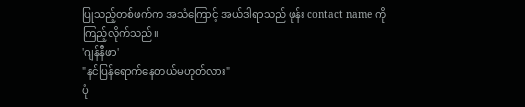ပြုသည့်တစ်ဖက်က အသံကြောင့် အယ်ဒါရာသည် ဖုန်း contact name ကိုကြည့်လိုက်သည်။
'ဂျန်နီဖာ'
"နင်ပြန်ရောက်နေတယ်မဟုတ်လား"
ပုံ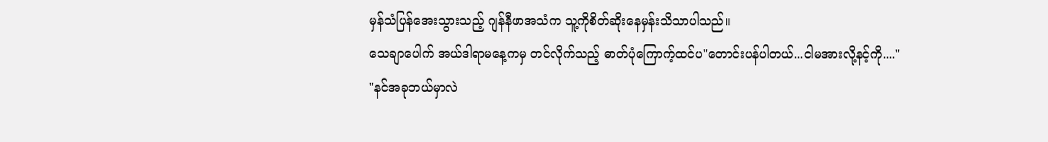မှန်သံပြန်အေးသွားသည့် ဂျန်နီဖာအသံက သူ့ကိုစိတ်ဆိုးနေမှန်းသိသာပါသည်။
သေချာပေါက် အယ်ဒါရာမနေ့ကမှ တင်လိုက်သည့် ဓာတ်ပုံကြောက့်ထင်ပ"တောင်းပန်ပါတယ်...ငါမအားလို့နင့်ကို...."
"နင်အခုဘယ်မှာလဲ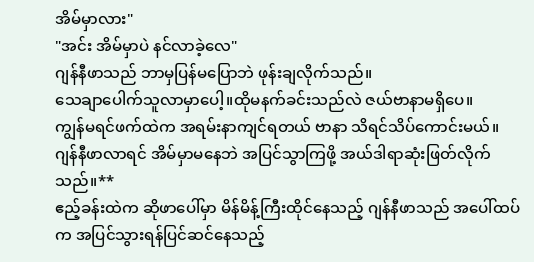အိမ်မှာလား"
"အင်း အိမ်မှာပဲ နင်လာခဲ့လေ"
ဂျန်နီဖာသည် ဘာမှပြန်မပြောဘဲ ဖုန်းချလိုက်သည်။
သေချာပေါက်သူလာမှာပေါ့။ထိုမနက်ခင်းသည်လဲ ဇယ်ဗာနာမရှိပေ။
ကျွန်မရင်ဖက်ထဲက အရမ်းနာကျင်ရတယ် ဗာနာ သိရင်သိပ်ကောင်းမယ်။
ဂျန်နီဖာလာရင် အိမ်မှာမနေဘဲ အပြင်သွာကြဖို့ အယ်ဒါရာဆုံးဖြတ်လိုက်သည်။**
ဧည့်ခန်းထဲက ဆိုဖာပေါ်မှာ မိန်မိန့်ကြီးထိုင်နေသည့် ဂျန်နီဖာသည် အပေါ်ထပ်က အပြင်သွားရန်ပြင်ဆင်နေသည့်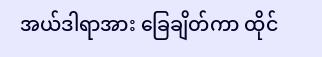အယ်ဒါရာအား ခြေချိတ်ကာ ထိုင်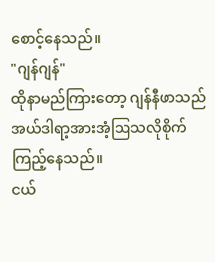စောင့်နေသည်။
"ဂျန်ဂျန်"
ထိုနာမည်ကြားတော့ ဂျန်နီဖာသည် အယ်ဒါရာ့အားအံ့ဩသလိုစိုက်ကြည့်နေသည်။
ငယ်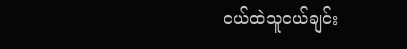ငယ်ထဲသူငယ်ချင်း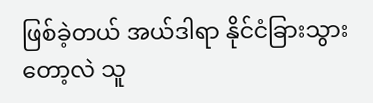ဖြစ်ခဲ့တယ် အယ်ဒါရာ နိုင်ငံခြားသွားတော့လဲ သူ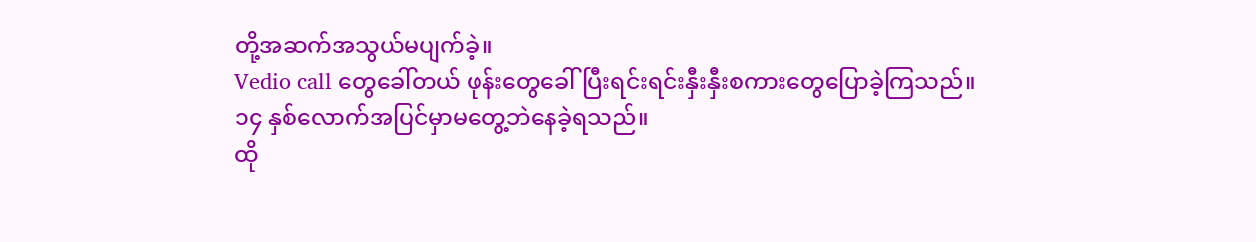တို့အဆက်အသွယ်မပျက်ခဲ့။
Vedio call တွေခေါ်တယ် ဖုန်းတွေခေါ်ပြီးရင်းရင်းနှီးနှီးစကားတွေပြောခဲ့ကြသည်။
၁၄ နှစ်လောက်အပြင်မှာမတွေ့ဘဲနေခဲ့ရသည်။
ထို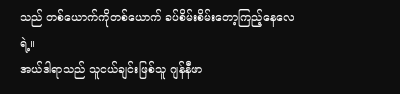သည် တစ်ယောက်ကိုတစ်ယောက် ခပ်စိမ်းစိမ်းတော့ကြည့်နေလေရဲ့။
အယ်ဒါရာသည် သူငယ်ချင်းဖြစ်သူ ဂျန်နီဖာ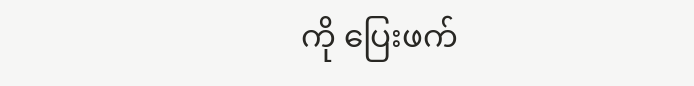ကို ပြေးဖက်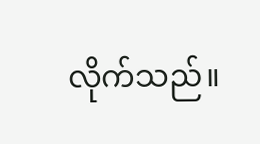လိုက်သည်။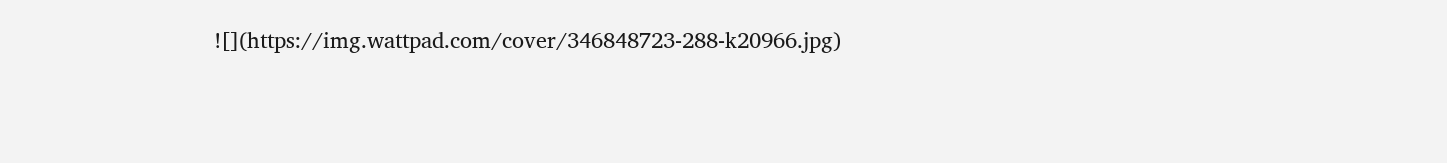![](https://img.wattpad.com/cover/346848723-288-k20966.jpg)